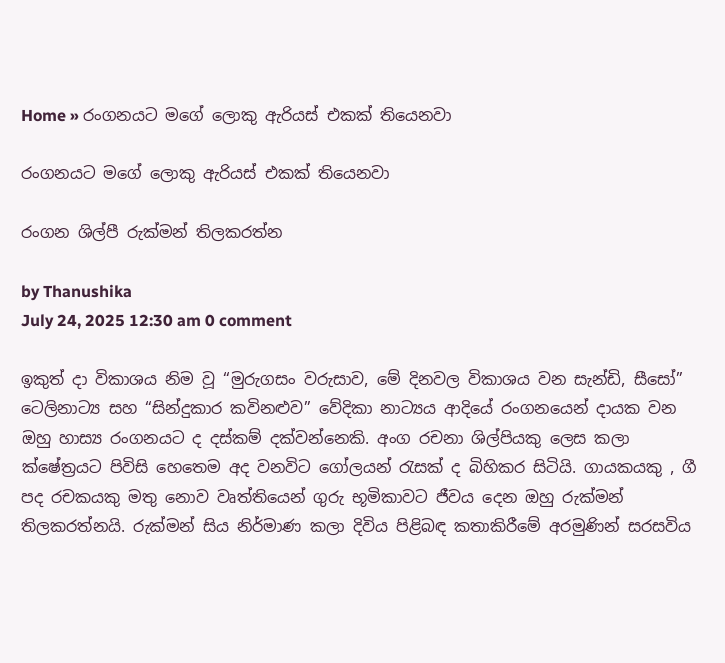Home » රංගනයට මගේ ලොකු ඇරියස් එකක් තියෙනවා

රංගනයට මගේ ලොකු ඇරියස් එකක් තියෙනවා

රංගන ශිල්පී ‍රුක්මන් තිලකරත්න

by Thanushika
July 24, 2025 12:30 am 0 comment

ඉකුත් දා විකාශය නිම වූ “මුරුගසං වරුසාව, මේ දිනවල විකාශය වන සැන්ඩි, සීසෝ” ටෙලිනාට්‍ය සහ “සින්දුකාර කවිනළුව” වේදිකා නාට්‍යය ආදියේ රංගනයෙන් දායක වන ඔහු හාස්‍ය රංගනයට ද දස්කම් දක්වන්නෙකි. අංග රචනා ශිල්පියකු ලෙස කලා ක්ෂේත්‍රයට පිවිසි හෙතෙම අද වනවිට ගෝලයන් රැසක් ද බිහිකර සිටියි. ගායකයකු , ගී පද රචකයකු මතු නොව වෘත්තියෙන් ගුරු භූමිකාවට ජීවය දෙන ඔහු රුක්මන් තිලකරත්නයි. රුක්මන් සිය නිර්මාණ කලා දිවිය පිළිබඳ කතාකිරීමේ අරමුණින් සරසවිය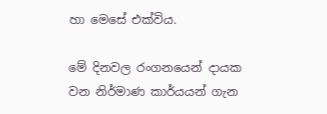හා මෙසේ එක්විය.

මේ දිනවල රංගනයෙන් දායක වන නිර්මාණ කාර්යයන් ගැන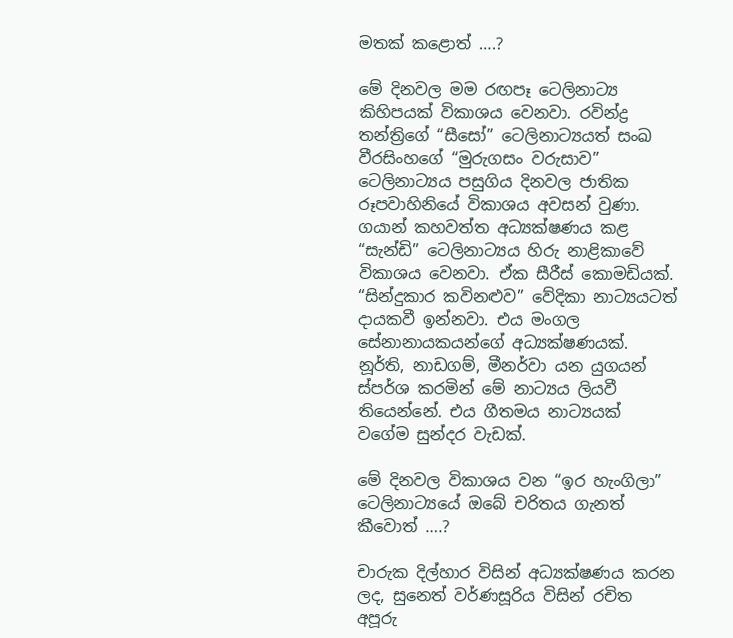මතක් කළොත් ….?

මේ දිනවල මම රඟපෑ ටෙලිනාට්‍ය කිහිපයක් විකාශය වෙනවා. රවින්ද්‍ර තන්ත්‍රිගේ “සීසෝ” ටෙලිනාට්‍යයත් සංඛ වීරසිංහගේ “මුරුගසං වරුසාව” ටෙලිනාට්‍යය පසුගිය දිනවල ජාතික රූපවාහිනියේ විකාශය අවසන් වුණා. ගයාන් කහවත්ත අධ්‍යක්ෂණය කළ “සැන්ඩි” ටෙලිනාට්‍යය හිරු නාළිකාවේ විකාශය වෙනවා. ඒක සීරීස් කොමඩියක්. “සින්දුකාර කවිනළුව” වේදිකා නාට්‍යයටත් දායකවී ඉන්නවා. එය මංගල සේනානායකයන්ගේ අධ්‍යක්ෂණයක්. නූර්ති, නාඩගම්, මීනර්වා යන යුගයන් ස්පර්ශ කරමින් මේ නාට්‍යය ලියවී තියෙන්නේ. එය ගීතමය නාට්‍යයක් වගේම සුන්දර වැඩක්.

මේ දිනවල විකාශය වන “ඉර හැංගිලා” ටෙලිනාට්‍යයේ ඔබේ චරිතය ගැනත් කීවොත් ….?

චාරුක දිල්හාර විසින් අධ්‍යක්ෂණය කරන ලද, සුනෙත් වර්ණසූරිය විසින් රචිත අපූරු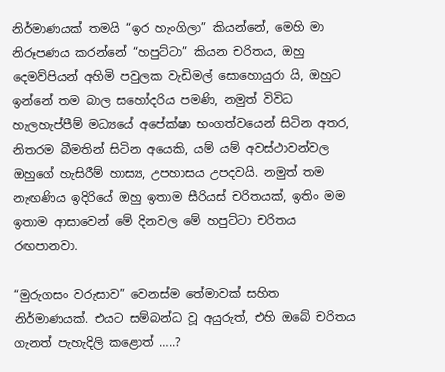නිර්මාණයක් තමයි “ඉර හැංගිලා” කියන්නේ, මෙහි මා නිරූපණය කරන්නේ “හපුට්ටා” කියන චරිතය, ඔහු දෙමව්පියන් අහිමි පවුලක වැඩිමල් සොහොයුරා යි, ඔහුට ඉන්නේ තම බාල සහෝදරිය පමණි, නමුත් විවිධ හැලහැප්පීම් මධ්‍යයේ අපේක්ෂා භ‍ංගත්වයෙන් සිටින අතර, නිතරම බීමතින් සිටින අයෙකි, යම් යම් අවස්ථාවන්වල ඔහුගේ හැසිරීම් හාස්‍ය, උපහාසය උපදවයි. නමුත් තම නැඟණිය ඉදිරියේ ඔහු ඉතාම සීරියස් චරිතයක්, ඉතිං මම ඉතාම ආසාවෙන් මේ දිනවල මේ හපුට්ටා චරිතය රඟපානවා.

“මුරුගසං වරුසාව” වෙනස්ම තේමාවක් සහිත නිර්මාණයක්. එයට සම්බන්ධ වූ අයුරුත්, එහි ඔබේ චරිතය ගැනත් පැහැදිලි කළොත් …..?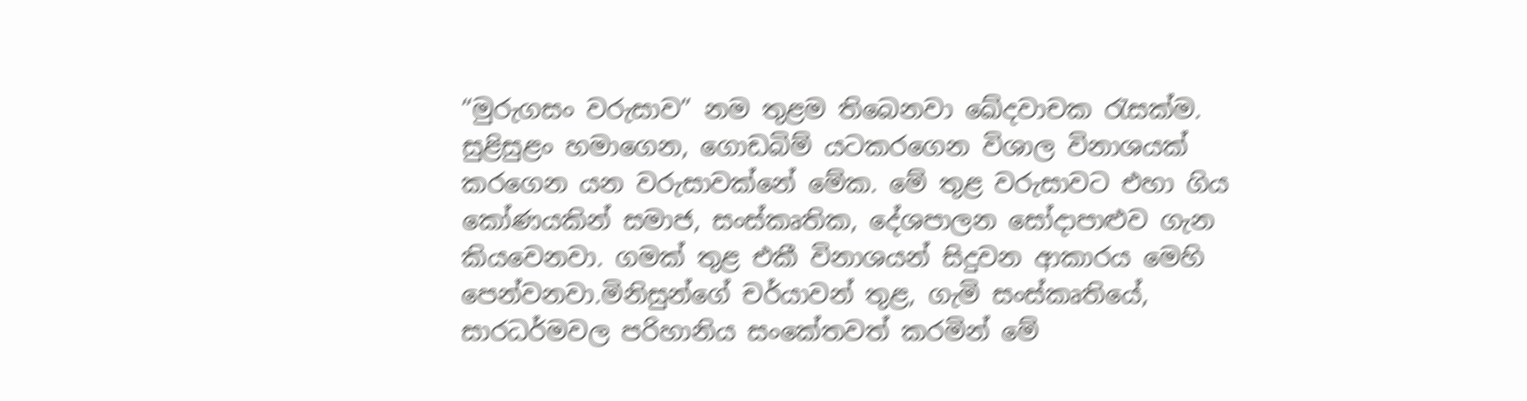“මුරුගසං වරුසාව” නම තුළම තිබෙනවා ඛේදවාචක රැසක්ම. සුළිසුළං හමාගෙන, ගොඩබිම් යටකරගෙන විශාල විනාශයක් කරගෙන යන වරුසාවක්නේ මේක. මේ තුළ වරුසාවට එහා ගිය කෝණයකින් සමාජ, සංස්කෘතික, දේශපාලන සෝදාපාළුව ගැන කියවෙනවා. ගමක් තුළ එකී විනාශයන් සිදුවන ආකාරය මෙහි පෙන්වනවා.මිනිසුන්ගේ චර්යාවන් තුළ, ගැමි සංස්කෘතියේ, සාරධර්මවල පරිහානිය සංකේතවත් කරමින් මේ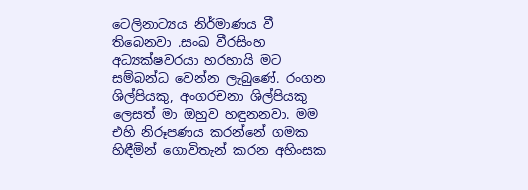ටෙලිනාට්‍යය නිර්මාණය වී තිබෙනවා .සංඛ වීරසිංහ අධ්‍යක්ෂවරයා හරහායි මට සම්බන්ධ වෙන්න ලැබුණේ. රංගන ශිල්පියකු, අංගරචනා ශිල්පියකු ලෙසත් මා ඔහුව හඳුනනවා. මම එහි නිරූපණය කරන්නේ ගමක හිඳීමින් ගොවිතැන් කරන අහිංසක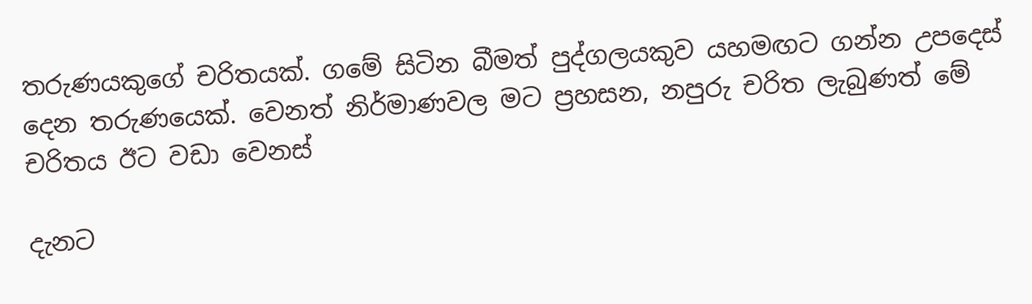තරුණයකුගේ චරිතයක්. ගමේ සිටින බීමත් පුද්ගලයකුව යහමඟට ගන්න උපදෙස් දෙන තරුණයෙක්. වෙනත් නිර්මාණවල මට ප්‍රහසන, නපුරු චරිත ලැබුණත් මේ චරිතය ඊට වඩා වෙනස්

දැනට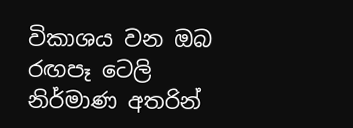විකාශය වන ඔබ රඟපෑ ටෙලි නිර්මාණ අතරින්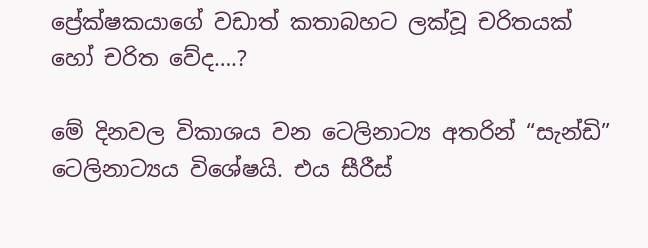ප්‍රේක්ෂකයාගේ වඩාත් කතාබහට ලක්වූ චරිතයක් හෝ චරිත වේද….?

මේ දිනවල විකාශය වන ටෙලිනාට්‍ය අතරින් “සැන්ඩි” ටෙලිනාට්‍යය විශේෂයි. එය සීරීස්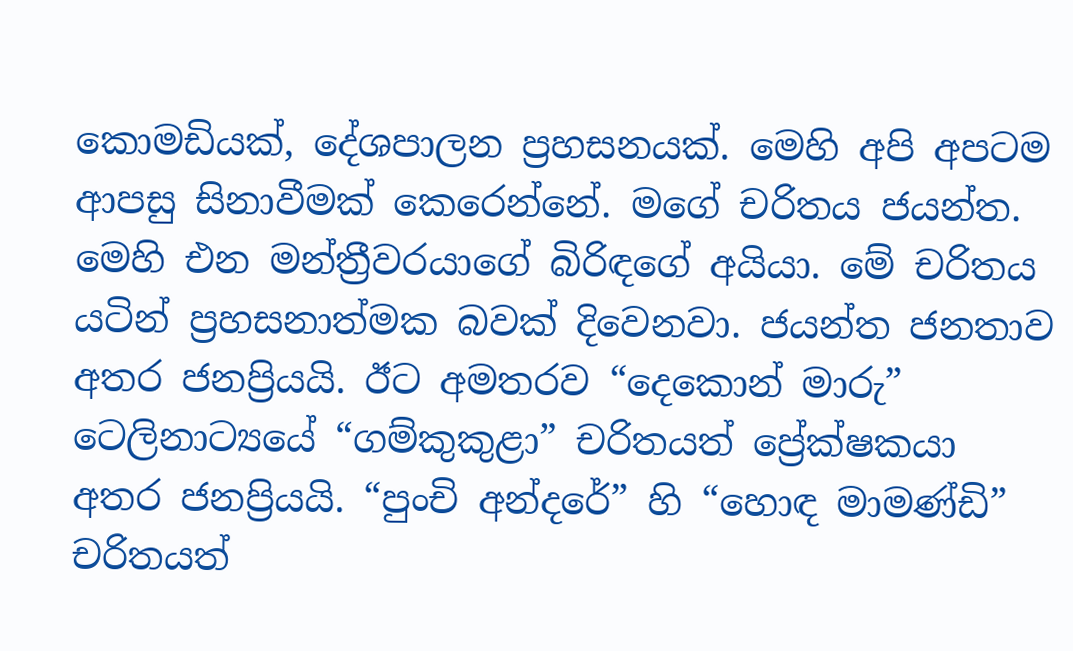කොමඩියක්, දේශපාලන ප්‍රහසනයක්. මෙහි අපි අපටම ආපසු සිනාවීමක් කෙරෙන්නේ. මගේ චරිතය ජයන්ත. මෙහි එන මන්ත්‍රීවරයාගේ බිරිඳගේ අයියා. මේ චරිතය යටින් ප්‍රහසනාත්මක බවක් දිවෙනවා. ජයන්ත ජනතාව අතර ජනප්‍රියයි. ඊට අමතරව “දෙකොන් මාරු” ටෙලිනාට්‍යයේ “ගම්කුකුළා” චරිතයත් ප්‍රේක්ෂකයා අතර ජනප්‍රියයි. “පුංචි අන්දරේ” හි “හොඳ මාමණ්ඩි” චරිතයත්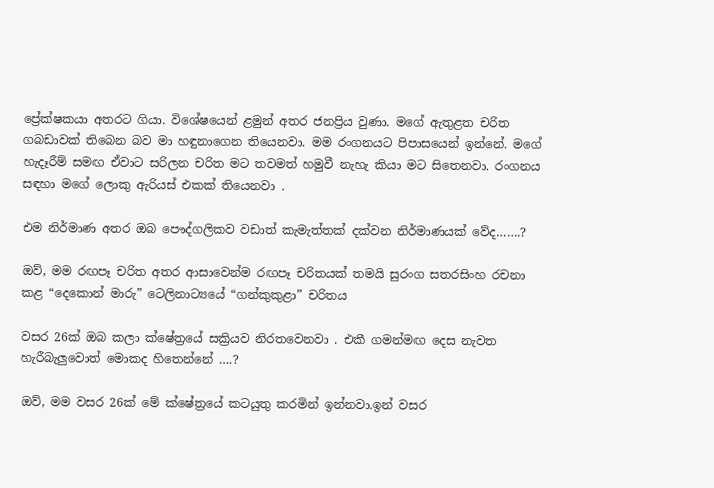ප්‍රේක්ෂකයා අතරට ගියා. විශේෂයෙන් ළමුන් අතර ජනප්‍රිය වුණා. මගේ ඇතුළත චරිත ගබඩාවක් තිබෙන බව මා හඳුනාගෙන තියෙනවා. මම රංගනයට පිපාසයෙන් ඉන්නේ. මගේ හැදෑරීම් සමඟ ඒවාට සරිලන චරිත මට තවමත් හමුවී නැහැ කියා මට සිතෙනවා. රංගනය සඳහා මගේ ලොකු ඇරියස් එකක් තියෙනවා .

එම නිර්මාණ අතර ඔබ පෞද්ගලිකව වඩාත් කැමැත්තක් දක්වන නිර්මාණයක් වේද…….?

ඔව්, මම රඟපෑ චරිත අතර ආසාවෙන්ම රඟපෑ චරිතයක් තමයි සුරංග සතරසිංහ රචනා කළ “දෙකොන් මාරු” ටෙලිනාට්‍යයේ “ගන්කුකුළා” චරිතය

වසර 26ක් ඔබ කලා ක්ෂේත්‍රයේ සක්‍රියව නිරතවෙනවා . එකී ගමන්මඟ දෙස නැවත හැරීබැලුවොත් මොකද හිතෙන්නේ ….?

ඔව්, මම වසර 26ක් මේ ක්ෂේත්‍රයේ කටයුතු කරමින් ඉන්නවා.ඉන් වසර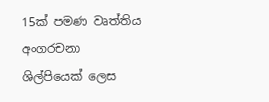15ක් පමණ වෘත්තිය අංගරචනා ශිල්පියෙක් ලෙස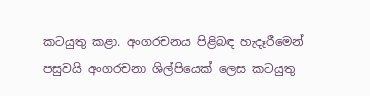කටයුතු කළා. අංගරචනය පිළිබඳ හැදෑරීමෙන් පසුවයි අංගරචනා ශිල්පියෙක් ලෙස කටයුතු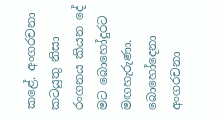කළේ. අංගරචනා කටයුතු නිසා රංගනය කියන දේ මට බොහෝදුරට මඟහැරුණා. බොහෝදෙනා අංගරචනා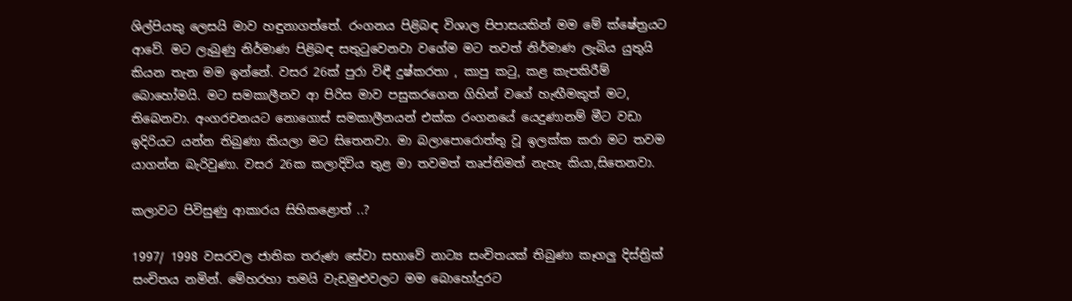ශිල්පියකු ලෙසයි මාව හඳුනාගත්තේ. රංගනය පිළිබඳ විශාල පිපාසයකින් මම මේ ක්ෂේත්‍රයට ආවේ. මට ලැබුණු නිර්මාණ පිළිබඳ සතුටුවෙනවා වගේම මට තවත් නිර්මාණ ලැබිය යුතුයි කියන තැන මම ඉන්නේ. වසර 26ක් පුරා විඳී දුෂ්කරතා , කාපු කටු, කළ කැපකිරීම් බොහෝමයි. මට සමකාලීනව ආ පිරිස මාව පසුකරගෙන ගිහින් වගේ හැඟීමකුත් මට, තිබෙනවා. අංගරචනයට නොගොස් සමකාලීනයන් එක්ක රංගනයේ යෙදුණානම් මීට වඩා ඉදිරියට යන්න තිබුණා කියලා මට සිතෙනවා. මා බලාපොරොත්තු වූ ඉලක්ක කරා මට තවම යාගන්න බැරිවුණා. වසර 26ක කලාදිවිය තුළ මා තවමත් තෘප්තිමත් නැහැ කියා,සිතෙනවා.

කලාවට පිවිසුණු ආකාරය සිහිකළොත් ..?

1997/ 1998 වසරවල ජාතික තරුණ සේවා සභාවේ නාට්‍ය සංචිතයක් තිබුණා කෑගලු දිස්ත්‍රික් සංචිතය නමින්. මේහරහා තමයි වැඩමුළුවලට මම බොහෝදුරට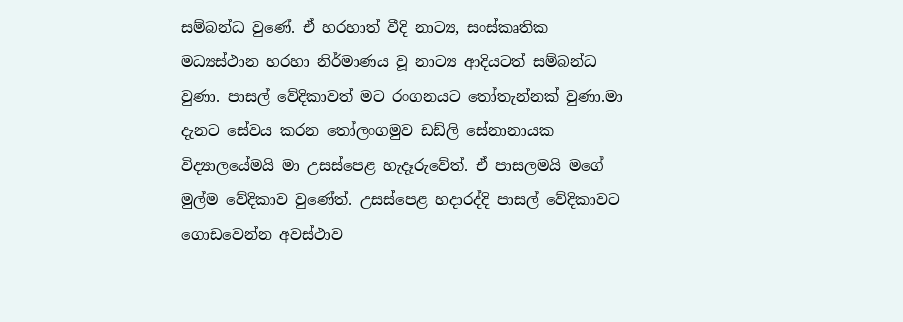සම්බන්ධ වුණේ. ඒ හරහාත් වීදි නාට්‍ය, සංස්කෘතික මධ්‍යස්ථාන හරහා නිර්මාණය වූ නාට්‍ය ආදියටත් සම්බන්ධ වුණා. පාසල් වේදිකාවත් මට රංගනයට තෝතැන්නක් වුණා.මා දැනට සේවය කරන තෝලංගමුව ඩඩ්ලි සේනානායක විද්‍යාලයේමයි මා උසස්පෙළ හැදෑරුවේත්. ඒ පාසලමයි මගේ මුල්ම වේදිකාව වුණේත්. උසස්පෙළ හදාරද්දි පාසල් වේදිකාවට ගොඩවෙන්න අවස්ථාව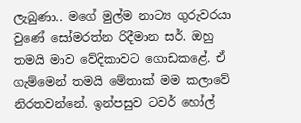ලැබුණා.. මගේ මුල්ම නාට්‍ය ගුරුවරයා වුණේ සෝමරත්න රිදීමාන සර්. ඔහු තමයි මාව වේදිකාවට ගොඩකළේ. ඒ ගැම්මෙන් තමයි මේතාක් මම කලාවේ නිරතවන්නේ. ඉන්පසුව ටවර් හෝල්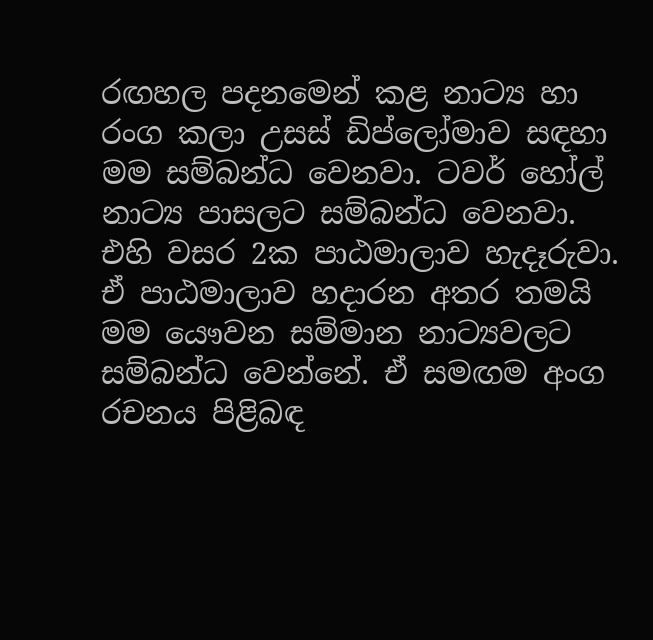රඟහල පදනමෙන් කළ නාට්‍ය හා රංග කලා උසස් ඩිප්ලෝමාව සඳහා මම සම්බන්ධ වෙනවා. ටවර් හෝල් නාට්‍ය පාසලට සම්බන්ධ වෙනවා. එහි වසර 2ක පාඨමාලාව හැදෑරුවා. ඒ පාඨමාලාව හදාරන අතර තමයි මම යෞවන සම්මාන නාට්‍යවලට සම්බන්ධ වෙන්නේ. ඒ සමඟම අංග රචනය පිළිබඳ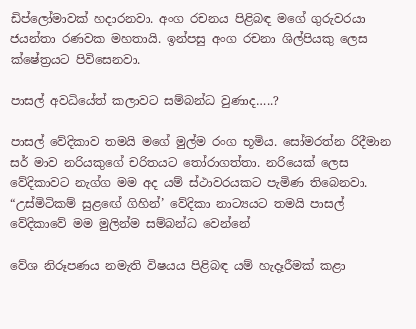ඩිප්ලෝමාවක් හදාරනවා. අංග රචනය පිළිබඳ මගේ ගුරුවරයා ජයන්තා රණවක මහතායි. ඉන්පසු අංග රචනා ශිල්පියකු ලෙස ක්ෂේත්‍රයට පිවිසෙනවා.

පාසල් අවධියේත් කලාවට සම්බන්ධ වුණාද…..?

පාසල් වේදිකාව තමයි මගේ මුල්ම රංග භූමිය. සෝමරත්න රිදීමාන සර් මාව නරියකුගේ චරිතයට තෝරාගත්තා. නරියෙක් ලෙස වේදිකාවට නැග්ග මම අද යම් ස්ථාවරයකට පැමිණ තිබෙනවා. “උස්මිටිකම් සුළඟේ ගිහින්’ වේදිකා නාට්‍යයට තමයි පාසල් වේදිකාවේ මම මුලින්ම සම්බන්ධ වෙන්නේ

වේශ නිරූපණය නමැති විෂයය පිළිබඳ යම් හැදෑරීමක් කළා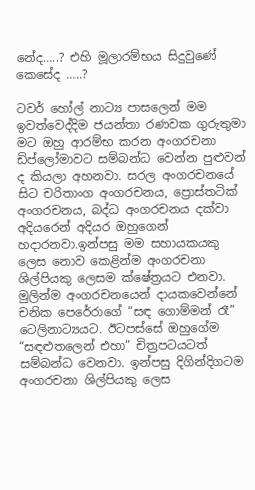නේද…..? එහි මූලාරම්භය සිදුවුණේ කෙසේද …..?

ටවර් හෝල් නාට්‍ය පාසලෙන් මම ඉවත්වෙද්දිම ජයන්තා රණවක ගුරුතුමා මට ඔහු ආරම්භ කරන අංගරචනා ඩිප්ලෝමාවට සම්බන්ධ වෙන්න පුළුවන් ද කියලා අහනවා. සරල අංගරචනයේ සිට චරිතාංග අංගරචනය, ප්‍රොස්තටික් අංගරචනය, බද්ධ අංගරචනය දක්වා අදියරෙන් අදියර ඔහුගෙන් හදාරනවා.ඉන්පසු මම සහායකයකු ලෙස නොව කෙළින්ම අංගරචනා ශිල්පියකු ලෙසම ක්ෂේත්‍රයට එනවා. මුලින්ම අංගරචනයෙන් දායකවෙන්නේ චනික පෙරේරාගේ “සඳ ගොම්මන් රෑ” ටෙලිනාට්‍යයට. ඊටපස්සේ ඔහුගේම “සඳළුතලෙන් එහා” චිත්‍රපටයටත් සම්බන්ධ වෙනවා. ඉන්පසු දිගින්දිගටම අංගරචනා ශිල්පියකු ලෙස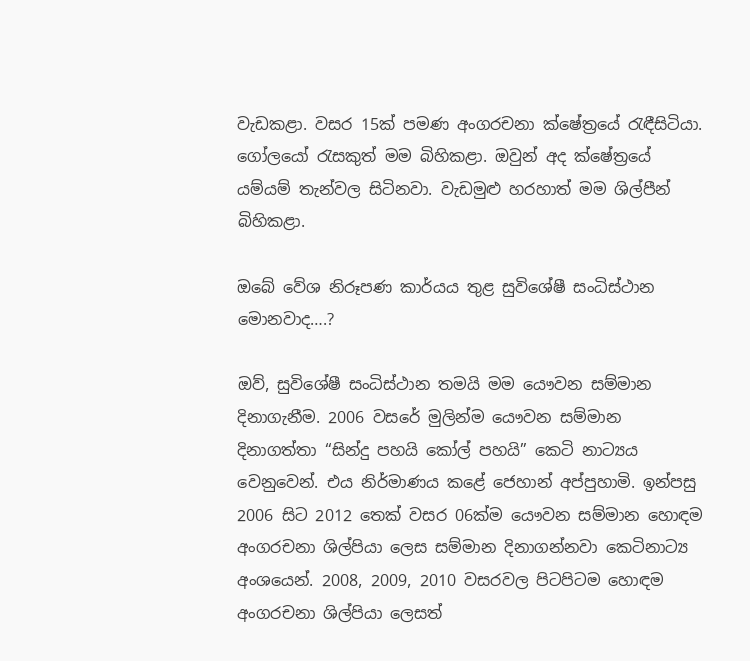වැඩකළා. වසර 15ක් පමණ අංගරචනා ක්ෂේත්‍රයේ රැඳීසිටියා. ගෝලයෝ රැසකුත් මම බිහිකළා. ඔවුන් අද ක්ෂේත්‍රයේ යම්යම් තැන්වල සිටිනවා. වැඩමුළු හරහාත් මම ශිල්පීන් බිහිකළා.

ඔබේ වේශ නිරූපණ කාර්යය තුළ සුවිශේෂී සංධිස්ථාන මොනවාද….?

ඔව්, සුවිශේෂී සංධිස්ථාන තමයි මම යෞවන සම්මාන දිනාගැනීම. 2006 වසරේ මුලින්ම යෞවන සම්මාන දිනාගත්තා “සින්දු පහයි කෝල් පහයි” කෙටි නාට්‍යය වෙනුවෙන්. එය නිර්මාණය කළේ ජෙහාන් අප්පුහාමි. ඉන්පසු 2006 සිට 2012 තෙක් වසර 06ක්ම යෞවන සම්මාන හොඳම අංගරචනා ශිල්පියා ලෙස සම්මාන දිනාගන්නවා කෙටිනාට්‍ය අංශයෙන්. 2008, 2009, 2010 වසරවල පිටපිටම හොඳම අංගරචනා ශිල්පියා ලෙසත්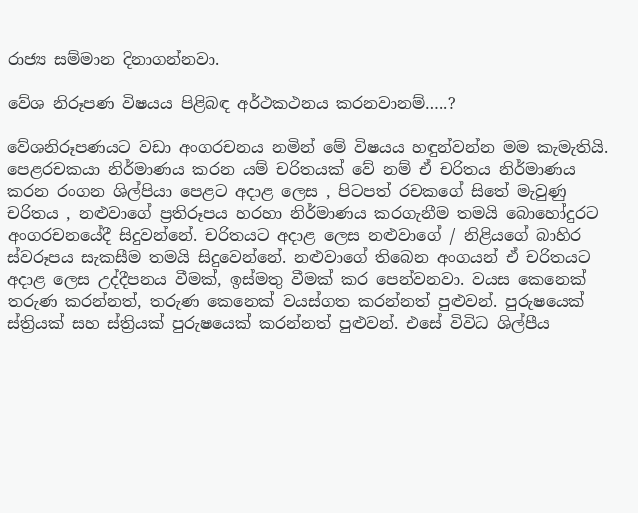රාජ්‍ය සම්මාන දිනාගන්නවා.

වේශ නිරූපණ විෂයය පිළිබඳ අර්ථකථනය කරනවානම්…..?

වේශනිරූපණයට වඩා අංගරචනය නමින් මේ විෂයය හඳුන්වන්න මම කැමැතියි. පෙළරචකයා නිර්මාණය කරන යම් චරිතයක් වේ නම් ඒ චරිතය නිර්මාණය කරන රංගන ශිල්පියා පෙළට අදාළ ලෙස , පිටපත් රචකගේ සිතේ මැවුණු චරිතය , නළුවාගේ ප්‍රතිරූපය හරහා නිර්මාණය කරගැනීම තමයි බොහෝදුරට අංගරචනයේදී සිදුවන්නේ. චරිතයට අදාළ ලෙස නළුවාගේ / නිළියගේ බාහිර ස්වරූපය සැකසීම තමයි සිදුවෙන්නේ. නළුවාගේ තිබෙන අංගයන් ඒ චරිතයට අදාළ ලෙස උද්දීපනය වීමක්, ඉස්මතු වීමක් කර පෙන්වනවා. වයස කෙනෙක් තරුණ කරන්නත්, තරුණ කෙනෙක් වයස්ගත කරන්නත් පුළුවන්. පුරුෂයෙක් ස්ත්‍රියක් සහ ස්ත්‍රියක් පුරුෂයෙක් කරන්නත් පුළුවන්. එසේ විවිධ ශිල්පීය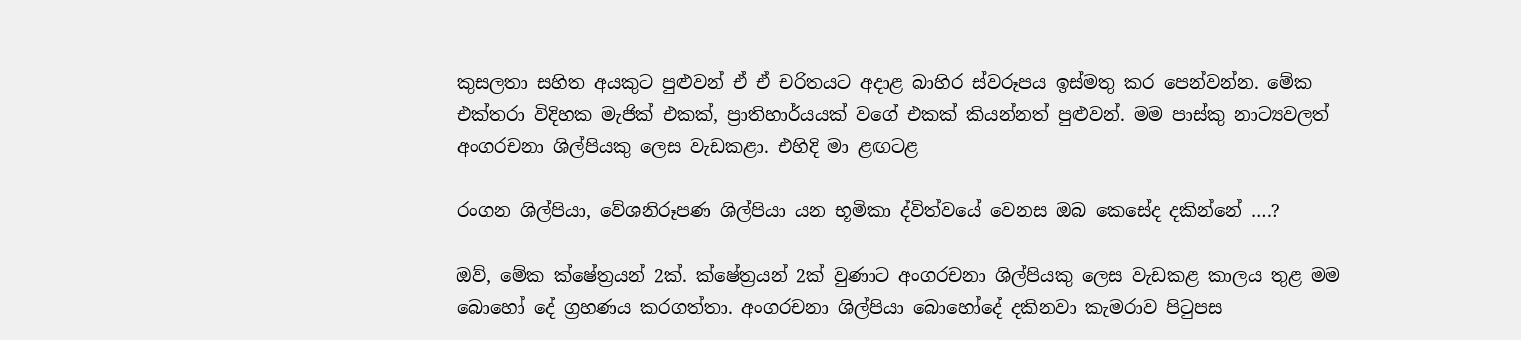කුසලතා සහිත අයකුට පුළුවන් ඒ ඒ චරිතයට අදාළ බාහිර ස්වරූපය ඉස්මතු කර පෙන්වන්න. මේක එක්තරා විදිහක මැජික් එකක්, ප්‍රාතිහාර්යයක් වගේ එකක් කියන්නත් පුළුවන්. මම පාස්කු නාට්‍යවලත් අංගරචනා ශිල්පියකු ලෙස වැඩකළා. එහිදි මා ළඟටළ

රංගන ශිල්පියා, වේශනිරූපණ ශිල්පියා යන භූමිකා ද්විත්වයේ වෙනස ඔබ කෙසේද දකින්නේ ….?

ඔව්, මේක ක්ෂේත්‍රයන් 2ක්. ක්ෂේත්‍රයන් 2ක් වුණාට අංගරචනා ශිල්පියකු ලෙස වැඩකළ කාලය තුළ මම බොහෝ දේ ග්‍රහණය කරගත්තා. අංගරචනා ශිල්පියා බොහෝදේ දකිනවා කැමරාව පිටුපස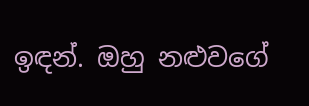ඉඳන්. ඔහු නළුවගේ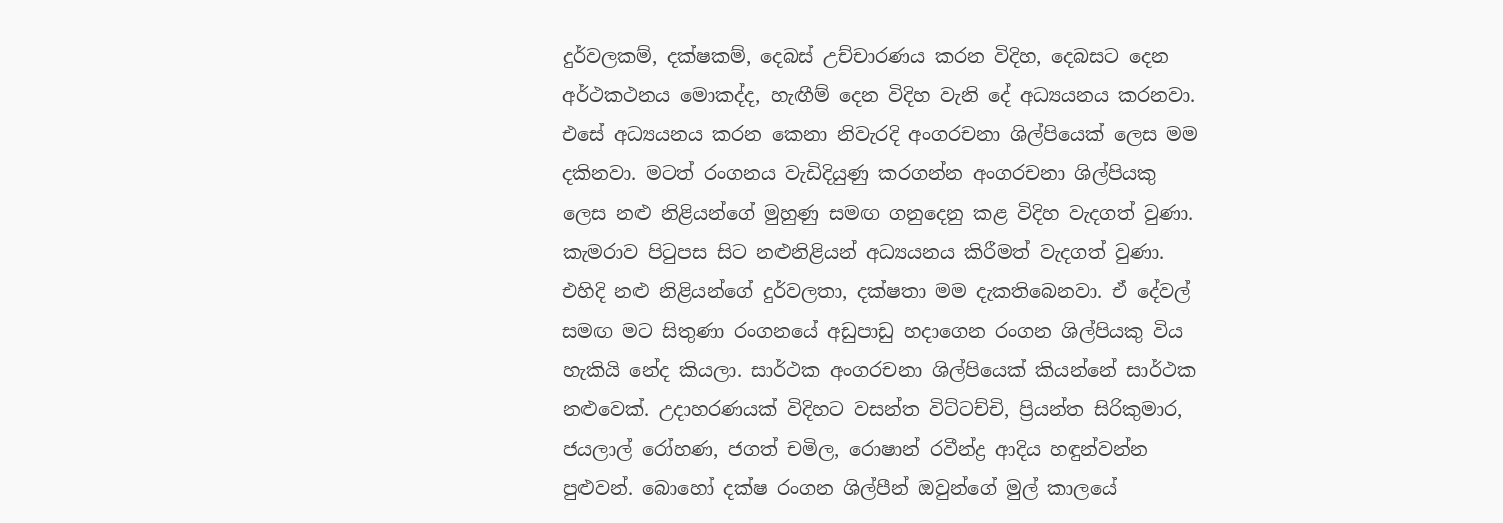දුර්වලකම්, දක්ෂකම්, දෙබස් උච්චාරණය කරන විදිහ, දෙබසට දෙන අර්ථකථනය මොකද්ද, හැඟීම් දෙන විදිහ වැනි දේ අධ්‍යයනය කරනවා. එසේ අධ්‍යයනය කරන කෙනා නිවැරදි අංගරචනා ශිල්පියෙක් ලෙස මම දකිනවා. මටත් රංගනය වැඩිදියුණු කරගන්න අංගරචනා ශිල්පියකු ලෙස නළු නිළියන්ගේ මුහුණු සමඟ ගනුදෙනු කළ විදිහ වැදගත් වුණා. කැමරාව පිටුපස සිට නළුනිළියන් අධ්‍යයනය කිරීමත් වැදගත් වුණා. එහිදි නළු නිළියන්ගේ දුර්වලතා, දක්ෂතා මම දැකතිබෙනවා. ඒ දේවල් සමඟ මට සිතුණා රංගනයේ අඩුපාඩු හදාගෙන රංගන ශිල්පියකු විය හැකියි නේද කියලා. සාර්ථක අංගරචනා ශිල්පියෙක් කියන්නේ සාර්ථක නළුවෙක්. උදාහරණයක් විදිහට වසන්ත විට්ටච්චි, ප්‍රියන්ත සිරිකුමාර, ජයලාල් රෝහණ, ජගත් චමිල, රොෂාන් රවීන්ද්‍ර ආදිය හඳුන්වන්න පුළුවන්. බොහෝ දක්ෂ රංගන ශිල්පීන් ඔවුන්ගේ මුල් කාලයේ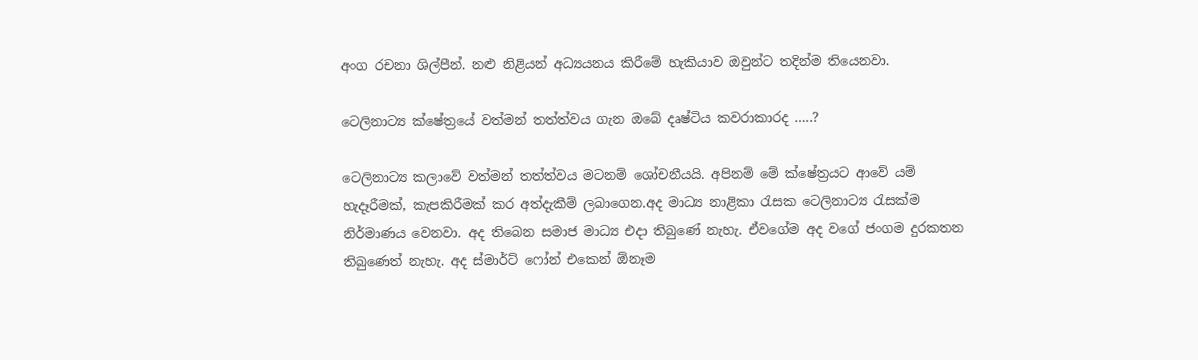අංග රචනා ශිල්පීන්. නළු නිළියන් අධ්‍යයනය කිරීමේ හැකියාව ඔවුන්ට තදින්ම තියෙනවා.

ටෙලිනාට්‍ය ක්ෂේත්‍රයේ වත්මන් තත්ත්වය ගැන ඔබේ දෘෂ්ටිය කවරාකාරද …..?

ටෙලිනාට්‍ය කලාවේ වත්මන් තත්ත්වය මටනම් ශෝචනීයයි. අපිනම් මේ ක්ෂේත්‍රයට ආවේ යම් හැදෑරීමක්, කැපකිරීමක් කර අත්දැකීම් ලබාගෙන.අද මාධ්‍ය නාළිකා රැසක ටෙලිනාට්‍ය රැසක්ම නිර්මාණය වෙනවා. අද තිබෙන සමාජ මාධ්‍ය එදා තිබුණේ නැහැ. ඒවගේම අද වගේ ජංගම දුරකතන තිබුණෙත් නැහැ. අද ස්මාර්ට් ෆෝන් එකෙන් ඕනෑම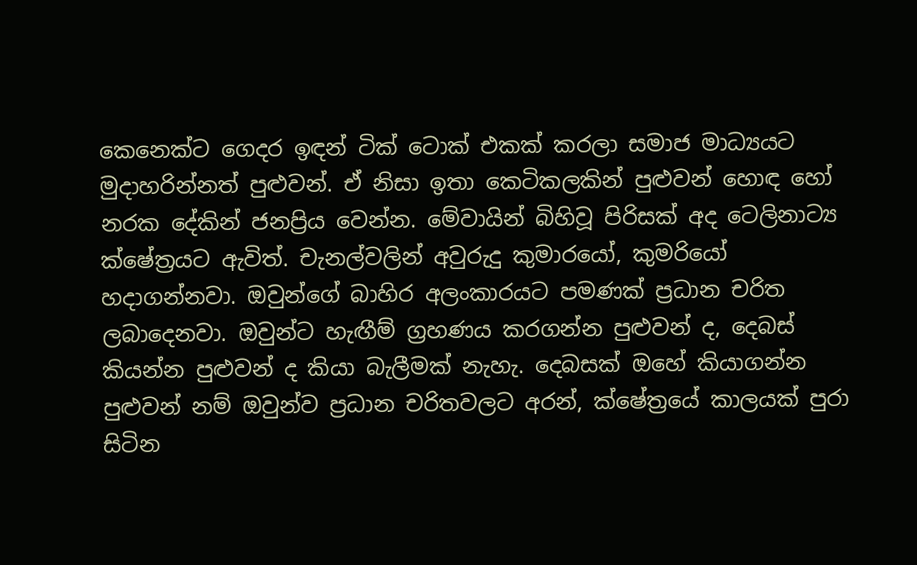කෙනෙක්ට ගෙදර ඉඳන් ටික් ටොක් එකක් කරලා සමාජ මාධ්‍යයට මුදාහරින්නත් පුළුවන්. ඒ නිසා ඉතා කෙටිකලකින් පුළුවන් හොඳ හෝ නරක දේකින් ජනප්‍රිය වෙන්න. මේවායින් බිහිවූ පිරිසක් අද ටෙලිනාට්‍ය ක්ෂේත්‍රයට ඇවිත්. චැනල්වලින් අවුරුදු කුමාරයෝ, කුමරියෝ හදාගන්නවා. ඔවුන්ගේ බාහිර අලංකාරයට පමණක් ප්‍රධාන චරිත ලබාදෙනවා. ඔවුන්ට හැඟීම් ග්‍රහණය කරගන්න පුළුවන් ද, දෙබස් කියන්න පුළුවන් ද කියා බැලීමක් නැහැ. දෙබසක් ඔහේ කියාගන්න පුළුවන් නම් ඔවුන්ව ප්‍රධාන චරිතවලට අරන්, ක්ෂේත්‍රයේ කාලයක් පුරා සිටින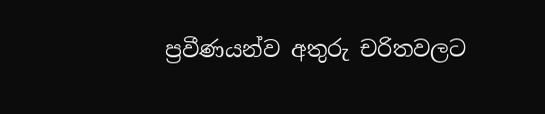ප්‍රවීණයන්ව අතුරු චරිතවලට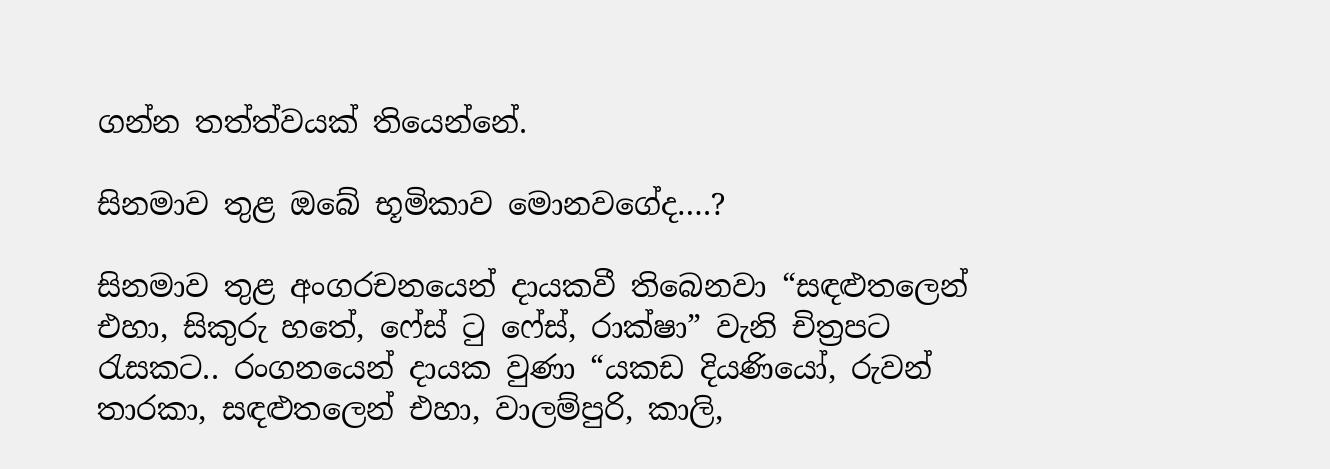ගන්න තත්ත්වයක් තියෙන්නේ.

සිනමාව තුළ ඔබේ භූමිකාව මොනවගේද….?

සිනමාව තුළ අංගරචනයෙන් දායකවී තිබෙනවා “සඳළුතලෙන් එහා, සිකුරු හතේ, ෆේස් ටු ෆේස්, රාක්ෂා” වැනි චිත්‍රපට රැසකට.. රංගනයෙන් දායක වුණා “යකඩ දියණියෝ, රුවන් තාරකා, සඳළුතලෙන් එහා, වාලම්පුරි, කාලි,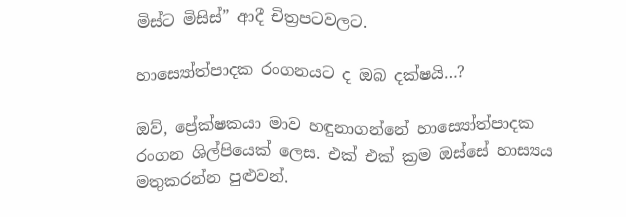මිස්ට මිසිස්” ආදී චිත්‍රපටවලට.

හාස්‍යෝත්පාදක රංගනයට ද ඔබ දක්ෂයි…?

ඔව්, ප්‍රේක්ෂකයා මාව හඳුනාගන්නේ හාස්‍යෝත්පාදක රංගන ශිල්පියෙක් ලෙස. එක් එක් ක්‍රම ඔස්සේ හාස්‍යය මතුකරන්න පුළුවන්.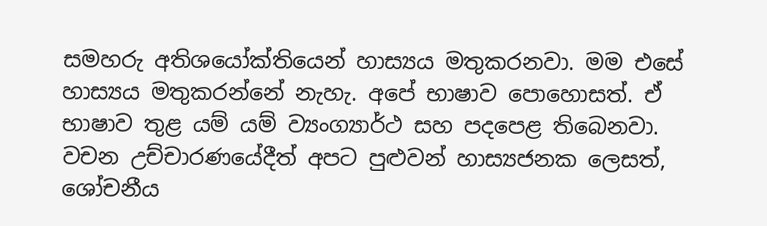සමහරු අතිශයෝක්තියෙන් හාස්‍යය මතුකරනවා. මම එසේ හාස්‍යය මතුකරන්නේ නැහැ. අපේ භාෂාව පොහොසත්. ඒ භාෂාව තුළ යම් යම් ව්‍යංග්‍යාර්ථ සහ පදපෙළ තිබෙනවා. වචන උච්චාරණයේදීත් අපට පුළුවන් හාස්‍යජනක ලෙසත්, ශෝචනීය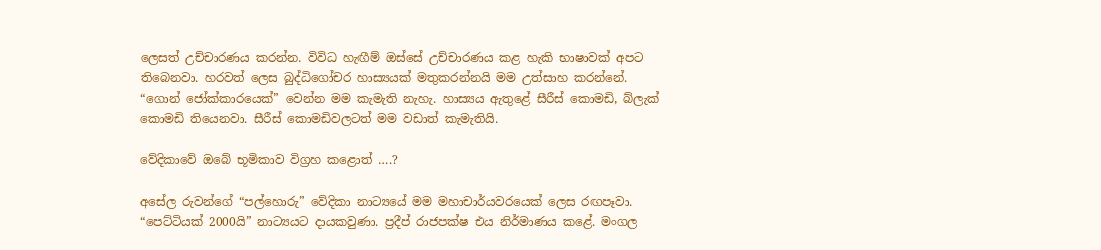ලෙසත් උච්චාරණය කරන්න. විවිධ හැඟීම් ඔස්සේ උච්චාරණය කළ හැකි භාෂාවක් අපට තිබෙනවා. හරවත් ලෙස බුද්ධිගෝචර හාස්‍යයක් මතුකරන්නයි මම උත්සාහ කරන්නේ. “ගොන් ජෝක්කාරයෙක්” වෙන්න මම කැමැති නැහැ. හාස්‍යය ඇතුළේ සීරීස් කොමඩි, බ්ලැක් කොමඩි තියෙනවා. සීරීස් කොමඩිවලටත් මම වඩාත් කැමැතියි.

වේදිකාවේ ඔබේ භූමිකාව විග්‍රහ කළොත් ….?

අසේල රුවන්ගේ “පල්හොරු” වේදිකා නාට්‍යයේ මම මහාචාර්යවරයෙක් ලෙස රඟපෑවා. “පෙට්ටියක් 2000යි” නාට්‍යයට දායකවුණා. ප්‍රදීප් රාජපක්ෂ එය නිර්මාණය කළේ. මංගල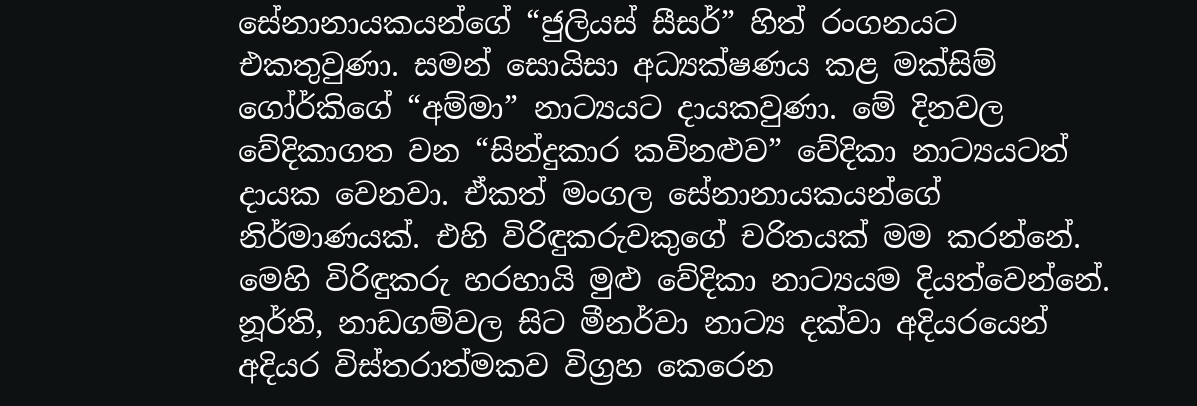සේනානායකයන්ගේ “ජුලියස් සීසර්” හිත් රංගනයට එකතුවුණා. සමන් සොයිසා අධ්‍යක්ෂණය කළ මක්සිම් ගෝර්කිගේ “අම්මා” නාට්‍යයට දායකවුණා. මේ දිනවල වේදිකාගත වන “සින්දුකාර කවිනළුව” වේදිකා නාට්‍යයටත් දායක වෙනවා. ඒකත් මංගල සේනානායකයන්ගේ නිර්මාණයක්. එහි විරිඳුකරුවකුගේ චරිතයක් මම කරන්නේ. මෙහි විරිඳුකරු හරහායි මුළු වේදිකා නාට්‍යයම දියත්වෙන්නේ. නූර්ති, නාඩගම්වල සිට මීනර්වා නාට්‍ය දක්වා අදියරයෙන් අදියර විස්තරාත්මකව විග්‍රහ කෙරෙන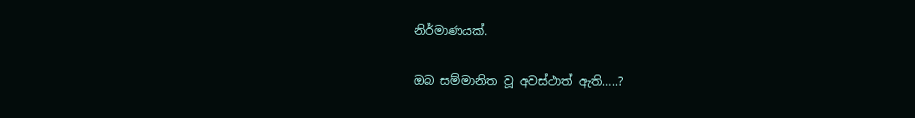නිර්මාණයක්.

ඔබ සම්මානිත වූ අවස්ථාත් ඇති…..?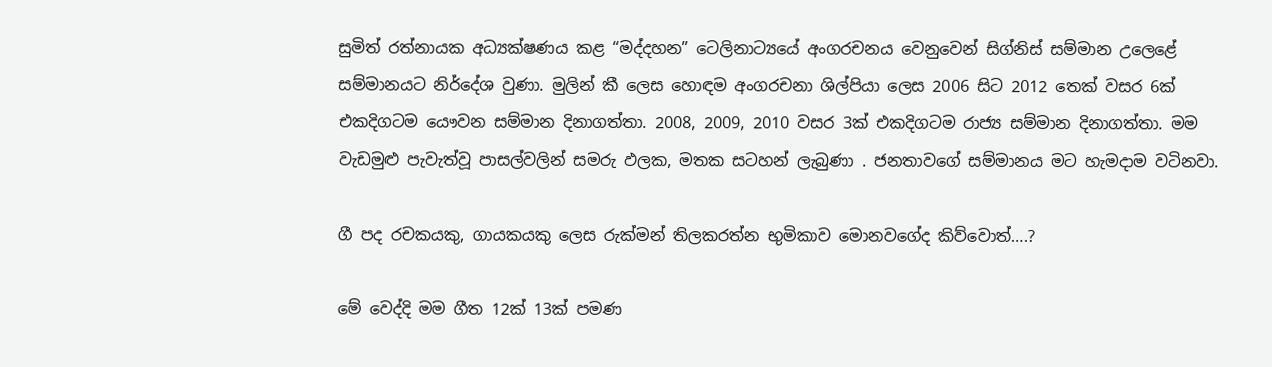සුමිත් රත්නායක අධ්‍යක්ෂණය කළ “මද්දහන” ටෙලිනාට්‍යයේ අංගරචනය වෙනුවෙන් සිග්නිස් සම්මාන උලෙළේ සම්මානයට නිර්දේශ වුණා. මුලින් කී ලෙස හොඳම අංගරචනා ශිල්පියා ලෙස 2006 සිට 2012 තෙක් වසර 6ක් එකදිගටම යෞවන සම්මාන දිනාගත්තා. 2008, 2009, 2010 වසර 3ක් එකදිගටම රාජ්‍ය සම්මාන දිනාගත්තා. මම වැඩමුළු පැවැත්වූ පාසල්වලින් සමරු ඵලක, මතක සටහන් ලැබුණා . ජනතාවගේ සම්මානය මට හැමදාම වටිනවා.

ගී පද රචකයකු, ගායකයකු ලෙස රුක්මන් තිලකරත්න භුමිකාව මොනවගේද කිව්වොත්….?

මේ වෙද්දි මම ගීත 12ක් 13ක් පමණ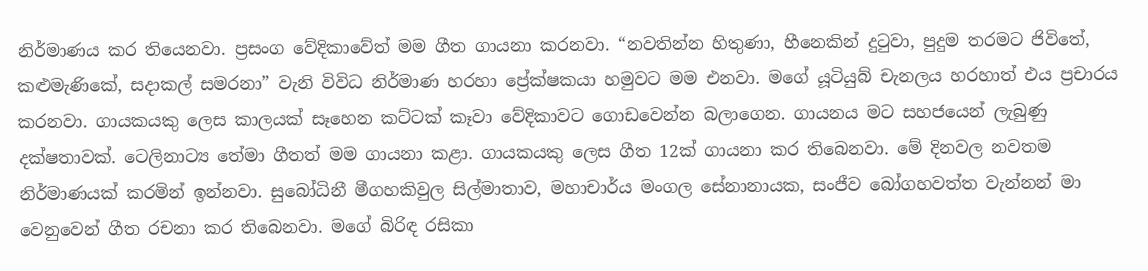නිර්මාණය කර තියෙනවා. ප්‍රසංග වේදිකාවේත් මම ගීත ගායනා කරනවා. “නවතින්න හිතුණා, හීනෙකින් දුටුවා, පුදුම තරමට ජිවිතේ, කළුමැණිකේ, සදාකල් සමරනා” වැනි විවිධ නිර්මාණ හරහා ප්‍රේක්ෂකයා හමුවට මම එනවා. මගේ යූටියුබ් චැනලය හරහාත් එය ප්‍රචාරය කරනවා. ගායකයකු ලෙස කාලයක් සෑහෙන කට්ටක් කෑවා වේදිකාවට ගොඩවෙන්න බලාගෙන. ගායනය මට සහජයෙන් ලැබුණු දක්ෂතාවක්. ටෙලිනාට්‍ය තේමා ගීතත් මම ගායනා කළා. ගායකයකු ලෙස ගීත 12ක් ගායනා කර තිබෙනවා. මේ දිනවල නවතම නිර්මාණයක් කරමින් ඉන්නවා. සුබෝධිනී මීගහකිවුල සිල්මාතාව, මහාචාර්ය මංගල සේනානායක, සංජීව බෝගහවත්ත වැන්නන් මා වෙනුවෙන් ගීත රචනා කර තිබෙනවා. මගේ බිරිඳ රසිකා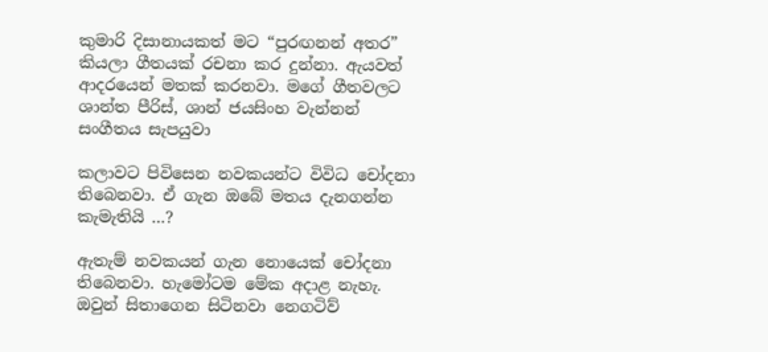කුමාරි දිසානායකත් මට “පුරඟනන් අතර” කියලා ගීතයක් රචනා කර දුන්නා. ඇයවත් ආදරයෙන් මතක් කරනවා. මගේ ගීතවලට ශාන්ත පීරිස්, ශාන් ජයසිංහ වැන්නන් සංගීතය සැපයුවා

කලාවට පිවිසෙන නවකයන්ට විවිධ චෝදනා තිබෙනවා. ඒ ගැන ඔබේ මතය දැනගන්න කැමැතියි …?

ඇතැම් නවකයන් ගැන නොයෙක් චෝදනා තිබෙනවා. හැමෝටම මේක අදාළ නැහැ. ඔවුන් සිතාගෙන සිටිනවා නෙගටිව්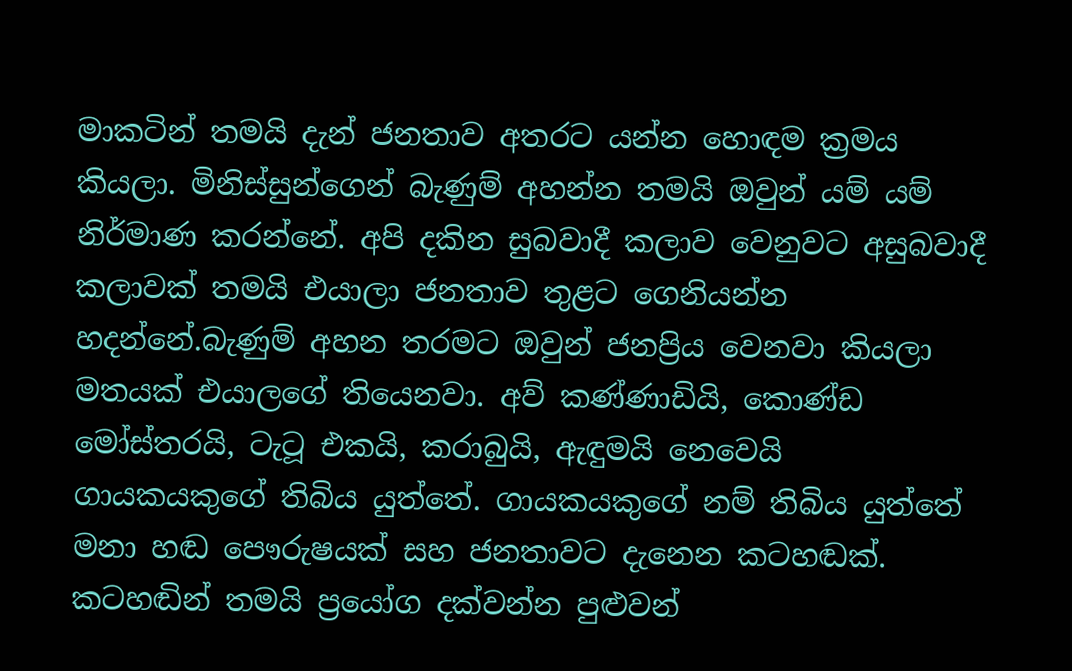මාකටින් තමයි දැන් ජනතාව අතරට යන්න හොඳම ක්‍රමය කියලා. මිනිස්සුන්ගෙන් බැණුම් අහන්න තමයි ඔවුන් යම් යම් නිර්මාණ කරන්නේ. අපි දකින සුබවාදී කලාව වෙනුවට අසුබවාදී කලාවක් තමයි එයාලා ජනතාව තුළට ගෙනියන්න හදන්නේ.බැණුම් අහන තරමට ඔවුන් ජනප්‍රිය වෙනවා කියලා මතයක් එයාලගේ තියෙනවා. අව් කණ්ණාඩියි, කොණ්ඩ මෝස්තරයි, ටැටූ එකයි, කරාබුයි, ඇඳුමයි නෙවෙයි ගායකයකුගේ තිබිය යුත්තේ. ගායකයකුගේ නම් තිබිය යුත්තේ මනා හඬ පෞරුෂයක් සහ ජනතාවට දැනෙන කටහඬක්. කටහඬින් තමයි ප්‍රයෝග දක්වන්න පුළුවන්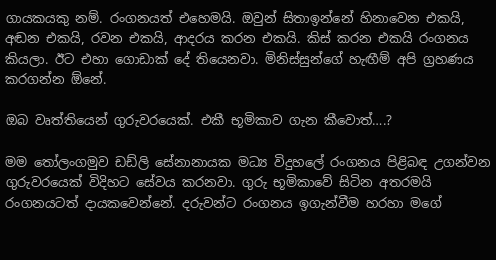ගායකයකු නම්. රංගනයත් එහෙමයි. ඔවුන් සිතාඉන්නේ හිනාවෙන එකයි, අඬන එකයි, රවන එකයි, ආදරය කරන එකයි. කිස් කරන එකයි රංගනය කියලා. ඊට එහා ගොඩාක් දේ තියෙනවා. මිනිස්සුන්ගේ හැඟීම් අපි ග්‍රහණය කරගන්න ඕනේ.

ඔබ වෘත්තියෙන් ගුරුවරයෙක්. එකී භූමිකාව ගැන කීවොත්….?

මම තෝලංගමුව ඩඩ්ලි සේනානායක මධ්‍ය විදුහලේ රංගනය පිළිබඳ උගන්වන ගුරුවරයෙක් විදිහට සේවය කරනවා. ගුරු භූමිකාවේ සිටින අතරමයි රංගනයටත් දායකවෙන්නේ. දරුවන්ට රංගනය ඉගැන්වීම හරහා මගේ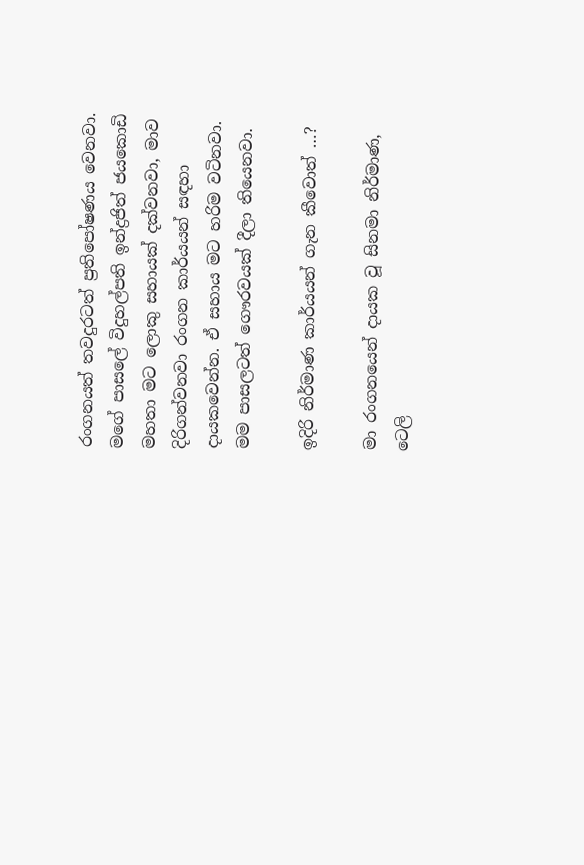රංගනයත් තවදුරටත් ප්‍රතිපෝෂණය වෙනවා. මගේ පාසලේ විදුහල්පති ඉන්ද්‍රජිත් ජයකොඩි මහතා මට ලොකු සහායක් දක්වනවා, මාව දිරිගන්වනවා රංගන කාර්යයන් සඳහා දායකවෙන්න. ඒ සහාය මට හරිම වටිනවා. මම පාසලටත් ගෞරවයක් දීලා තියෙනවා.

ඉදිරි නිර්මාණ කාර්යයන් ගැන කීවොත් …?

මා රංගනයෙන් දායක වූ සිනමා නිර්මාණ, ටෙලි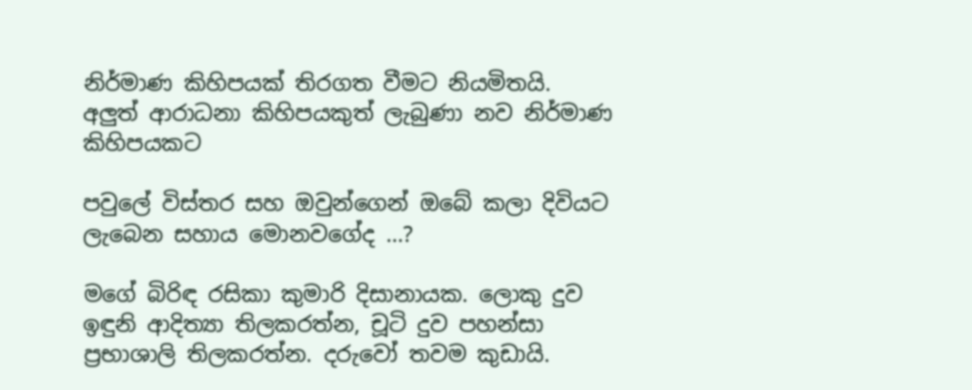නිර්මාණ කිහිපයක් තිරගත වීමට නියමිතයි. අලුත් ආරාධනා කිහිපයකුත් ලැබුණා නව නිර්මාණ කිහිපයකට

පවුලේ විස්තර සහ ඔවුන්ගෙන් ඔබේ කලා දිවියට ලැබෙන සහාය මොනවගේද …?

මගේ බිරිඳ රසිකා කුමාරි දිසානායක. ලොකු දුව ඉඳුනි ආදිත්‍යා තිලකරත්න, චූටි දුව පහන්සා ප්‍රභාශාලි තිලකරත්න. දරුවෝ තවම කුඩායි.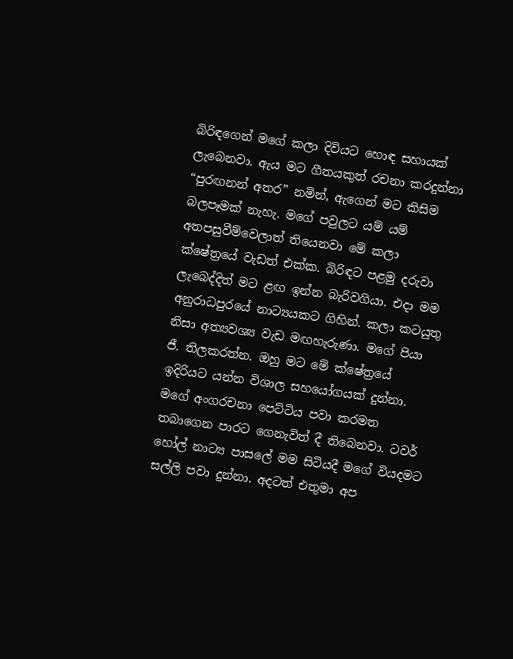බිරිඳගෙන් මගේ කලා දිවියට හොඳ සහායක් ලැබෙනවා. ඇය මට ගීතයකුත් රචනා කරදුන්නා “පුරඟනන් අතර” නමින්, ඇගෙන් මට කිසිම බලපෑමක් නැහැ. මගේ පවුලට යම් යම් අතපසුවීම්වෙලාත් තියෙනවා මේ කලා ක්ෂේත්‍රයේ වැඩත් එක්ක. බිරිඳට පළමු දරුවා ලැබෙද්දිත් මට ළඟ ඉන්න බැරිවගියා. එදා මම අනුරාධපුරයේ නාට්‍යයකට ගිහින්. කලා කටයුතු නිසා අත්‍යවශ්‍ය වැඩ මඟහැරුණා. මගේ පියා ජී. තිලකරත්න. ඔහු මට මේ ක්ෂේත්‍රයේ ඉදිරියට යන්න විශාල සහයෝගයක් දුන්නා. මගේ අංගරචනා පෙට්ටිය පවා කරමත තබාගෙන පාරට ගෙනැවිත් දී තිබෙනවා. ටවර් හෝල් නාට්‍ය පාසලේ මම සිටියදී මගේ වියදමට සල්ලි පවා දුන්නා. අදටත් එතුමා අප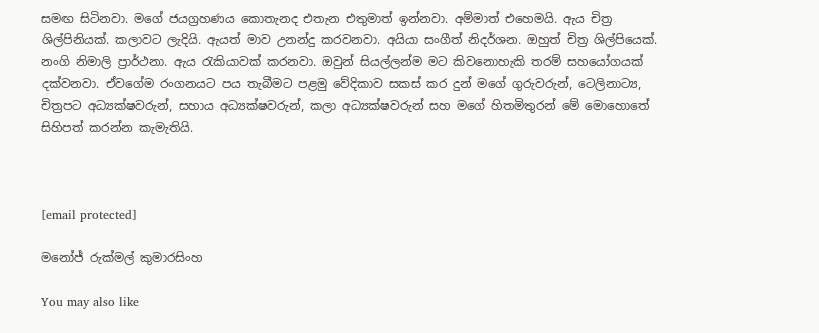සමඟ සිටිනවා. මගේ ජයග්‍රහණය කොතැනද එතැන එතුමාත් ඉන්නවා. අම්මාත් එහෙමයි. ඇය චිත්‍ර ශිල්පිනියක්. කලාවට ලැදියි. ඇයත් මාව උනන්දු කරවනවා. අයියා සංගීත් නිදර්ශන. ඔහුත් චිත්‍ර ශිල්පියෙක්. නංගි නිමාලි ප්‍රාර්ථනා. ඇය රැකියාවක් කරනවා. ඔවුන් සියල්ලන්ම මට කිවනොහැකි තරම් සහයෝගයක් දක්වනවා. ඒවගේම රංගනයට පය තැබීමට පළමු වේදිකාව සකස් කර දුන් මගේ ගුරුවරුන්, ටෙලිනාට්‍ය, චිත්‍රපට අධ්‍යක්ෂවරුන්, සහාය අධ්‍යක්ෂවරුන්, කලා අධ්‍යක්ෂවරුන් සහ මගේ හිතමිතුරන් මේ මොහොතේ සිහිපත් කරන්න කැමැතියි.



[email protected]

මනෝජ් රුක්මල් කුමාරසිංහ

You may also like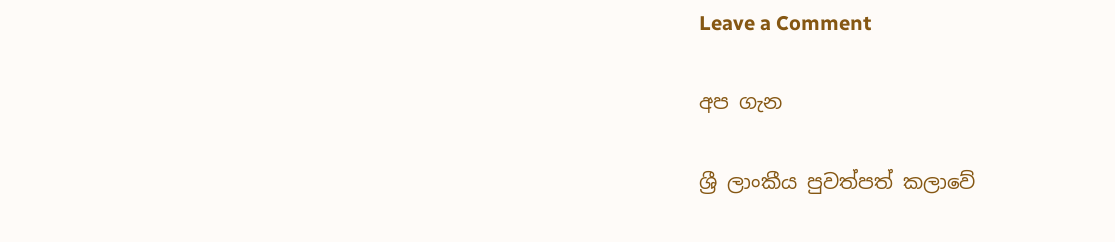Leave a Comment

අප ගැන

ශ්‍රී ලාංකීය පුවත්පත් කලාවේ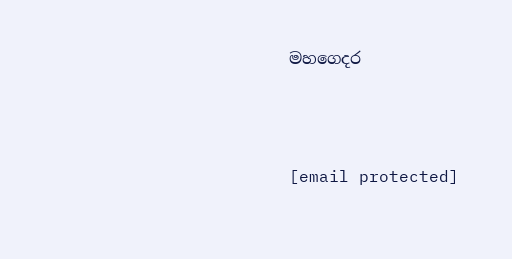මහගෙදර



[email protected]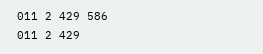011 2 429 586
011 2 429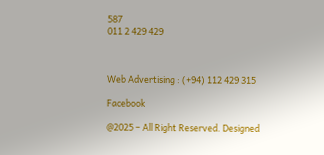587
011 2 429 429



Web Advertising : (+94) 112 429 315

Facebook

@2025 – All Right Reserved. Designed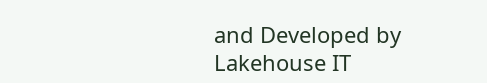and Developed by Lakehouse IT